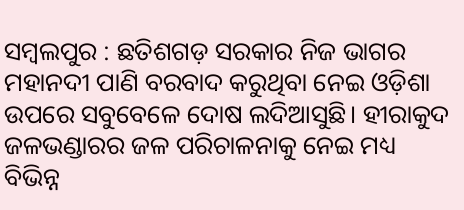ସମ୍ବଲପୁର : ଛତିଶଗଡ଼ ସରକାର ନିଜ ଭାଗର ମହାନଦୀ ପାଣି ବରବାଦ କରୁଥିବା ନେଇ ଓଡ଼ିଶା ଉପରେ ସବୁବେଳେ ଦୋଷ ଲଦିଆସୁଛି। ହୀରାକୁଦ ଜଳଭଣ୍ଡାରର ଜଳ ପରିଚାଳନାକୁ ନେଇ ମଧ୍ୟ ବିଭିନ୍ନ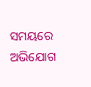ସମୟରେ ଅଭିଯୋଗ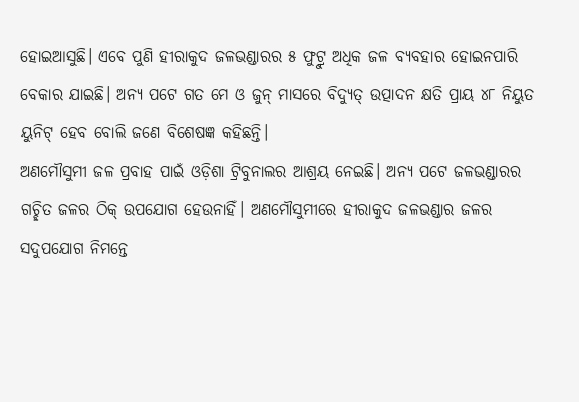ହୋଇଆସୁଛି। ଏବେ ପୁଣି ହୀରାକୁଦ ଜଳଭଣ୍ଡାରର ୫ ଫୁଟ୍ରୁ ଅଧିକ ଜଳ ବ୍ୟବହାର ହୋଇନପାରି ବେକାର ଯାଇଛି। ଅନ୍ୟ ପଟେ ଗତ ମେ ଓ ଜୁନ୍ ମାସରେ ବିଦ୍ୟୁତ୍ ଉତ୍ପାଦନ କ୍ଷତି ପ୍ରାୟ ୪୮ ନିୟୁତ ୟୁନିଟ୍ ହେବ ବୋଲି ଜଣେ ବିଶେଷଜ୍ଞ କହିଛନ୍ତି।
ଅଣମୌସୁମୀ ଜଳ ପ୍ରବାହ ପାଇଁ ଓଡ଼ିଶା ଟ୍ରିବୁନାଲର ଆଶ୍ରୟ ନେଇଛି। ଅନ୍ୟ ପଟେ ଜଳଭଣ୍ଡାରର ଗଚ୍ଛିତ ଜଳର ଠିକ୍ ଉପଯୋଗ ହେଉନାହିଁ। ଅଣମୌସୁମୀରେ ହୀରାକୁଦ ଜଳଭଣ୍ଡାର ଜଳର ସଦୁପଯୋଗ ନିମନ୍ତେ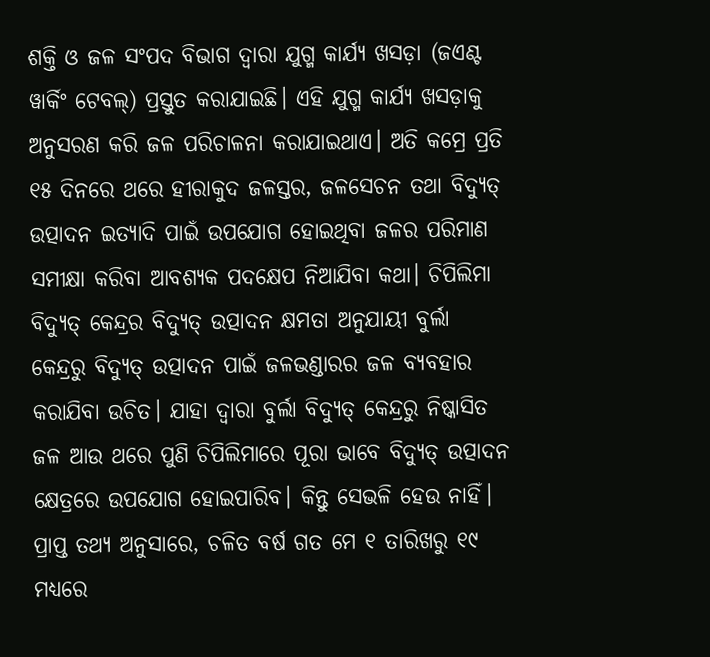ଶକ୍ତି ଓ ଜଳ ସଂପଦ ବିଭାଗ ଦ୍ୱାରା ଯୁଗ୍ମ କାର୍ଯ୍ୟ ଖସଡ଼ା (ଜଏଣ୍ଟ ୱାର୍କିଂ ଟେବଲ୍) ପ୍ରସ୍ତୁତ କରାଯାଇଛି। ଏହି ଯୁଗ୍ମ କାର୍ଯ୍ୟ ଖସଡ଼ାକୁ ଅନୁସରଣ କରି ଜଳ ପରିଚାଳନା କରାଯାଇଥାଏ। ଅତି କମ୍ରେ ପ୍ରତି ୧୫ ଦିନରେ ଥରେ ହୀରାକୁଦ ଜଳସ୍ତର, ଜଳସେଚନ ତଥା ବିଦ୍ୟୁତ୍ ଉତ୍ପାଦନ ଇତ୍ୟାଦି ପାଇଁ ଉପଯୋଗ ହୋଇଥିବା ଜଳର ପରିମାଣ ସମୀକ୍ଷା କରିବା ଆବଶ୍ୟକ ପଦକ୍ଷେପ ନିଆଯିବା କଥା। ଚିପିଲିମା ବିଦ୍ୟୁତ୍ କେନ୍ଦ୍ରର ବିଦ୍ୟୁତ୍ ଉତ୍ପାଦନ କ୍ଷମତା ଅନୁଯାୟୀ ବୁର୍ଲା କେନ୍ଦ୍ରରୁ ବିଦ୍ୟୁତ୍ ଉତ୍ପାଦନ ପାଇଁ ଜଳଭଣ୍ଡାରର ଜଳ ବ୍ୟବହାର କରାଯିବା ଉଚିତ। ଯାହା ଦ୍ୱାରା ବୁର୍ଲା ବିଦ୍ୟୁତ୍ କେନ୍ଦ୍ରରୁ ନିଷ୍କାସିତ ଜଳ ଆଉ ଥରେ ପୁଣି ଚିପିଲିମାରେ ପୂରା ଭାବେ ବିଦ୍ୟୁତ୍ ଉତ୍ପାଦନ କ୍ଷେତ୍ରରେ ଉପଯୋଗ ହୋଇପାରିବ। କିନ୍ତୁ ସେଭଳି ହେଉ ନାହିଁ।
ପ୍ରାପ୍ତ ତଥ୍ୟ ଅନୁସାରେ, ଚଳିତ ବର୍ଷ ଗତ ମେ ୧ ତାରିଖରୁ ୧୯ ମଧ୍ୟରେ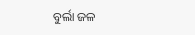ବୁର୍ଲା ଜଳ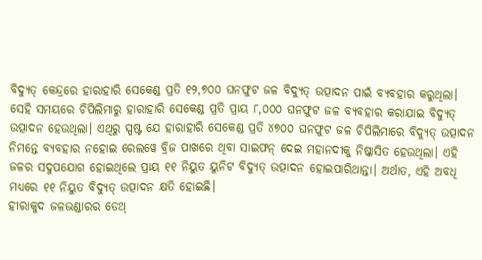ବିଦ୍ୟୁତ୍ କେନ୍ଦ୍ରରେ ହାରାହାରି ସେକେଣ୍ଡ ପ୍ରତି ୧୨,୭୦୦ ଘନଫୁଟ ଜଳ ବିଦ୍ୟୁତ୍ ଉତ୍ପାଦନ ପାଇଁ ବ୍ୟବହାର କରୁଥିଲା। ସେହି ସମୟରେ ଚିପିଲିମାରୁ ହାରାହାରି ସେକେଣ୍ଡ ପ୍ରତି ପ୍ରାୟ ୮,୦୦୦ ଘନଫୁଟ ଜଳ ବ୍ୟବହାର କରାଯାଇ ବିଦ୍ୟୁତ୍ ଉତ୍ପାଦନ ହେଉଥିଲା। ଏଥିରୁ ସ୍ପଷ୍ଟ ଯେ ହାରାହାରି ସେକେଣ୍ଡ ପ୍ରତି ୪୭୦୦ ଘନଫୁଟ ଜଳ ଚିପିଲିମାରେ ବିଦ୍ୟୁତ୍ ଉତ୍ପାଦନ ନିମନ୍ତେ ବ୍ୟବହାର ନହୋଇ ରେଲୱେ ବ୍ରିଜ ପାଖରେ ଥିବା ସାଇଫନ୍ ଦେଇ ମହାନଦୀକୁ ନିଷ୍କାସିତ ହେଉଥିଲା। ଏହି ଜଳର ସଦୁପଯୋଗ ହୋଇଥିଲେ ପ୍ରାୟ ୧୧ ନିୟୁତ ୟୁନିଟ ବିଦ୍ୟୁତ୍ ଉତ୍ପାଦନ ହୋଇପାରିଥାନ୍ତା। ଅର୍ଥାତ, ଏହି ଅବଧି ମଧ୍ୟରେ ୧୧ ନିୟୁତ ବିଦ୍ୟୁତ୍ ଉତ୍ପାଦନ କ୍ଷତି ହୋଇଛି।
ହୀରାକୁଦ ଜଳଭଣ୍ଡାରର ଡେଥ୍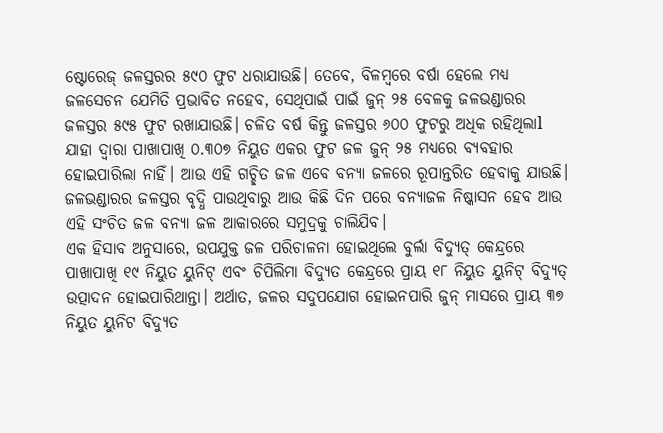ଷ୍ଟୋରେଜ୍ ଜଳସ୍ତରର ୫୯୦ ଫୁଟ ଧରାଯାଉଛି। ତେବେ, ବିଳମ୍ବରେ ବର୍ଷା ହେଲେ ମଧ୍ୟ ଜଳସେଚନ ଯେମିତି ପ୍ରଭାବିତ ନହେବ, ସେଥିପାଇଁ ପାଇଁ ଜୁନ୍ ୨୫ ବେଳକୁ ଜଳଭଣ୍ଡାରର ଜଳସ୍ତର ୫୯୫ ଫୁଟ ରଖାଯାଉଛି। ଚଳିତ ବର୍ଷ କିନ୍ତୁ ଜଳସ୍ତର ୬୦୦ ଫୁଟରୁ ଅଧିକ ରହିଥିଲାl ଯାହା ଦ୍ୱାରା ପାଖାପାଖି ୦.୩୦୭ ନିୟୁତ ଏକର ଫୁଟ ଜଳ ଜୁନ୍ ୨୫ ମଧ୍ୟରେ ବ୍ୟବହାର ହୋଇପାରିଲା ନାହିଁ। ଆଉ ଏହି ଗଚ୍ଛିତ ଜଳ ଏବେ ବନ୍ୟା ଜଳରେ ରୂପାନ୍ତରିତ ହେବାକୁ ଯାଉଛି। ଜଳଭଣ୍ଡାରର ଜଳସ୍ତର ବୃଦ୍ଧି ପାଉଥିବାରୁ ଆଉ କିଛି ଦିନ ପରେ ବନ୍ୟାଜଳ ନିଷ୍କାସନ ହେବ ଆଉ ଏହି ସଂଚିତ ଜଳ ବନ୍ୟା ଜଳ ଆକାରରେ ସମୁଦ୍ରକୁ ଚାଲିଯିବ।
ଏକ ହିସାବ ଅନୁସାରେ, ଉପଯୁକ୍ତ ଜଳ ପରିଚାଳନା ହୋଇଥିଲେ ବୁର୍ଲା ବିଦ୍ୟୁତ୍ କେନ୍ଦ୍ରରେ ପାଖାପାଖି ୧୯ ନିୟୁତ ୟୁନିଟ୍ ଏବଂ ଚିପିଲିମା ବିଦ୍ୟୁତ କେନ୍ଦ୍ରରେ ପ୍ରାୟ ୧୮ ନିୟୁତ ୟୁନିଟ୍ ବିଦ୍ୟୁତ୍ ଉତ୍ପାଦନ ହୋଇପାରିଥାନ୍ତା। ଅର୍ଥାତ, ଜଳର ସଦୁପଯୋଗ ହୋଇନପାରି ଜୁନ୍ ମାସରେ ପ୍ରାୟ ୩୭ ନିୟୁତ ୟୁନିଟ ବିଦ୍ୟୁତ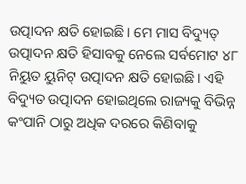ଉତ୍ପାଦନ କ୍ଷତି ହୋଇଛି। ମେ ମାସ ବିଦ୍ୟୁତ୍ ଉତ୍ପାଦନ କ୍ଷତି ହିସାବକୁ ନେଲେ ସର୍ବମୋଟ ୪୮ ନିୟୁତ ୟୁନିଟ୍ ଉତ୍ପାଦନ କ୍ଷତି ହୋଇଛି। ଏହି ବିଦ୍ୟୁତ ଉତ୍ପାଦନ ହୋଇଥିଲେ ରାଜ୍ୟକୁ ବିଭିନ୍ନ କଂପାନି ଠାରୁ ଅଧିକ ଦରରେ କିଣିବାକୁ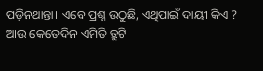ପଡ଼ିନଥାନ୍ତା। ଏବେ ପ୍ରଶ୍ନ ଉଠୁଛି, ଏଥିପାଇଁ ଦାୟୀ କିଏ ? ଆଉ କେତେଦିନ ଏମିତି ତ୍ରୁଟି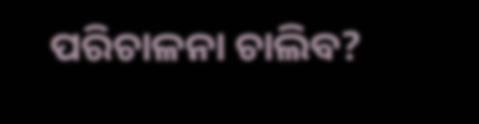ପରିଚାଳନା ଚାଲିବ?